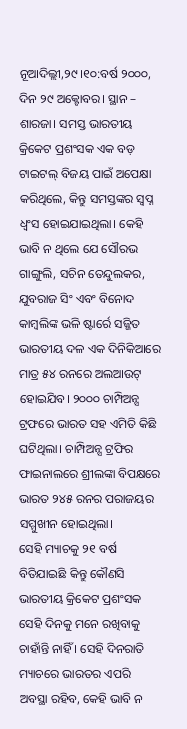ନୂଆଦିଲ୍ଲୀ,୨୯।୧୦:ବର୍ଷ ୨୦୦୦, ଦିନ ୨୯ ଅକ୍ଟୋବର। ସ୍ଥାନ – ଶାରଜା। ସମସ୍ତ ଭାରତୀୟ କ୍ରିକେଟ ପ୍ରଶଂସକ ଏକ ବଡ଼ ଟାଇଟଲ୍ ବିଜୟ ପାଇଁ ଅପେକ୍ଷା କରିଥିଲେ, କିନ୍ତୁ ସମସ୍ତଙ୍କର ସ୍ବପ୍ନ ଧ୍ୱଂସ ହୋଇଯାଇଥିଲା। କେହି ଭାବି ନ ଥିଲେ ଯେ ସୌରଭ ଗାଙ୍ଗୁଲି, ସଚିନ ତେନ୍ଦୁଲକର, ଯୁବରାଜ ସିଂ ଏବଂ ବିନୋଦ କାମ୍ବଲିଙ୍କ ଭଳି ଷ୍ଟାର୍ରେ ସଜ୍ଜିତ ଭାରତୀୟ ଦଳ ଏକ ଦିନିକିଆରେ ମାତ୍ର ୫୪ ରନରେ ଅଲଆଉଟ୍ ହୋଇଯିବ। ୨୦୦୦ ଚାମ୍ପିଅନ୍ସ ଟ୍ରଫରେ ଭାରତ ସହ ଏମିତି କିଛି ଘଟିଥିଲା। ଚାମ୍ପିଅନ୍ସ ଟ୍ରଫିର ଫାଇନାଲରେ ଶ୍ରୀଲଙ୍କା ବିପକ୍ଷରେ ଭାରତ ୨୪୫ ରନର ପରାଜୟର ସମ୍ମୁଖୀନ ହୋଇଥିଲା।
ସେହି ମ୍ୟାଚକୁ ୨୧ ବର୍ଷ ବିତିଯାଇଛି କିନ୍ତୁ କୌଣସି ଭାରତୀୟ କ୍ରିକେଟ ପ୍ରଶଂସକ ସେହି ଦିନକୁ ମନେ ରଖିବାକୁ ଚାହାଁନ୍ତି ନାହିଁ । ସେହି ଦିନରାତି ମ୍ୟାଚରେ ଭାରତର ଏପରି ଅବସ୍ଥା ରହିବ, କେହି ଭାବି ନ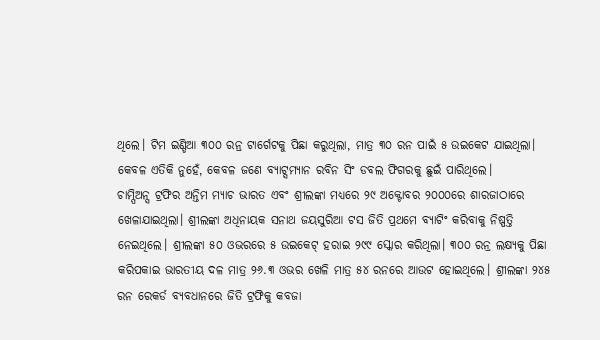ଥିଲେ। ଟିମ ଇଣ୍ଡିଆ ୩୦୦ ରନ୍ର ଟାର୍ଗେଟକୁ ପିଛା କରୁଥିଲା, ମାତ୍ର ୩୦ ରନ ପାଇଁ ୫ ଉଇକେଟ ଯାଇଥିଲା। କେବଳ ଏତିକି ନୁହେଁ, କେବଳ ଜଣେ ବ୍ୟାଟ୍ସମ୍ୟାନ ରବିନ ସିଂ ଡବଲ ଫିଗରକୁ ଛୁଇଁ ପାରିଥିଲେ।
ଚାମ୍ପିଅନ୍ସ ଟ୍ରଫିର ଅନ୍ତିମ ମ୍ୟାଚ ଭାରତ ଏବଂ ଶ୍ରୀଲଙ୍କା ମଧ୍ୟରେ ୨୯ ଅକ୍ଟୋବର ୨୦୦୦ରେ ଶାରଜାଠାରେ ଖେଳାଯାଇଥିଲା। ଶ୍ରୀଲଙ୍କା ଅଧିନାୟକ ସନାଥ ଜୟସୁରିଆ ଟସ ଜିତି ପ୍ରଥମେ ବ୍ୟାଟିଂ କରିବାକୁ ନିଷ୍ପତ୍ତି ନେଇଥିଲେ। ଶ୍ରୀଲଙ୍କା ୫୦ ଓଭରରେ ୫ ଉଇକେଟ୍ ହରାଇ ୨୯୯ ସ୍କୋର କରିଥିଲା। ୩୦୦ ରନ୍ର ଲକ୍ଷ୍ୟକୁ ପିଛା କରିପକାଇ ଭାରତୀୟ ଦଳ ମାତ୍ର ୨୬.୩ ଓଭର ଖେଳି ମାତ୍ର ୫୪ ରନରେ ଆଉଟ ହୋଇଥିଲେ। ଶ୍ରୀଲଙ୍କା ୨୪୫ ରନ ରେକର୍ଡ ବ୍ୟବଧାନରେ ଜିତି ଟ୍ରଫିକୁ କବଜା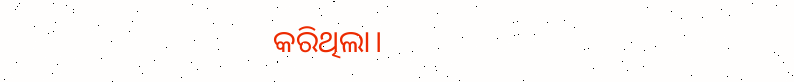କରିଥିଲା।